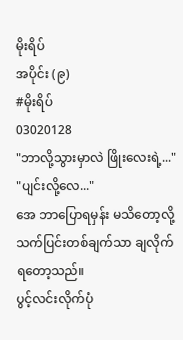မိုးရိပ်
အပိုင်း (၉)
#မိုးရိပ်
03020128
"ဘာလို့သွားမှာလဲ ဖြိုးလေးရဲ့..."
"ပျင်းလို့လေ..."
အေ ဘာပြောရမှန်း မသိတော့လို့ သက်ပြင်းတစ်ချက်သာ ချလိုက်ရတော့သည်။
ပွင့်လင်းလိုက်ပုံ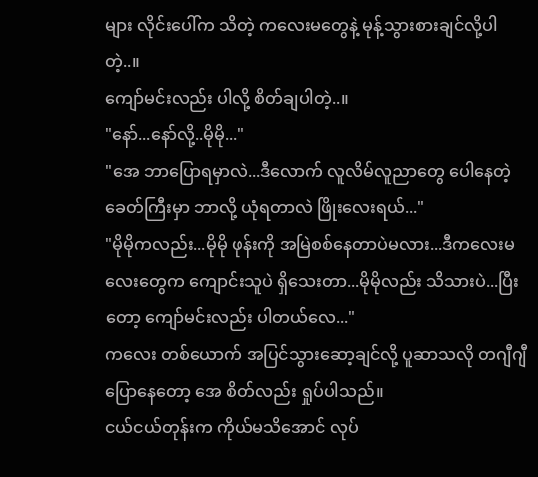များ လိုင်းပေါ်က သိတဲ့ ကလေးမတွေနဲ့ မုန့်သွားစားချင်လို့ပါတဲ့..။
ကျော်မင်းလည်း ပါလို့ စိတ်ချပါတဲ့..။
"နော်...နော်လို့..မိုမို..."
"အေ ဘာပြောရမှာလဲ...ဒီလောက် လူလိမ်လူညာတွေ ပေါနေတဲ့ ခေတ်ကြီးမှာ ဘာလို့ ယုံရတာလဲ ဖြိုးလေးရယ်..."
"မိုမိုကလည်း...မိုမို ဖုန်းကို အမြဲစစ်နေတာပဲမလား...ဒီကလေးမလေးတွေက ကျောင်းသူပဲ ရှိသေးတာ...မိုမိုလည်း သိသားပဲ...ပြီးတော့ ကျော်မင်းလည်း ပါတယ်လေ..."
ကလေး တစ်ယောက် အပြင်သွားဆော့ချင်လို့ ပူဆာသလို တဂျီဂျီပြောနေတော့ အေ စိတ်လည်း ရှုပ်ပါသည်။
ငယ်ငယ်တုန်းက ကိုယ်မသိအောင် လုပ်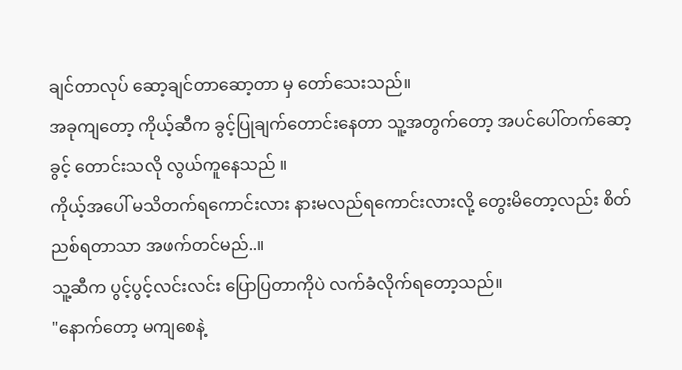ချင်တာလုပ် ဆော့ချင်တာဆော့တာ မှ တော်သေးသည်။
အခုကျတော့ ကိုယ့်ဆီက ခွင့်ပြုချက်တောင်းနေတာ သူ့အတွက်တော့ အပင်ပေါ်တက်ဆော့ခွင့် တောင်းသလို လွယ်ကူနေသည် ။
ကိုယ့်အပေါ် မသိတက်ရကောင်းလား နားမလည်ရကောင်းလားလို့ တွေးမိတော့လည်း စိတ်ညစ်ရတာသာ အဖက်တင်မည်..။
သူ့ဆီက ပွင့်ပွင့်လင်းလင်း ပြောပြတာကိုပဲ လက်ခံလိုက်ရတော့သည်။
"နောက်တော့ မကျစေနဲ့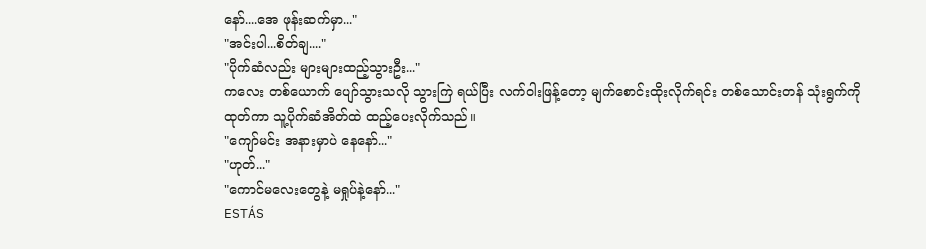နော်....အေ ဖုန်းဆက်မှာ..."
"အင်းပါ...စိတ်ချ...."
"ပိုက်ဆံလည်း များများထည့်သွားဦး..."
ကလေး တစ်ယောက် ပျော်သွားသလို သွားကြဲ ရယ်ပြီး လက်ဝါးဖြန့်တော့ မျက်စောင်းထိုးလိုက်ရင်း တစ်သောင်းတန် သုံးရွက်ကို ထုတ်ကာ သူ့ပိုက်ဆံအိတ်ထဲ ထည့်ပေးလိုက်သည်။
"ကျော်မင်း အနားမှာပဲ နေနော်..."
"ဟုတ်..."
"ကောင်မလေးတွေနဲ့ မရှုပ်နဲ့နော်..."
ESTÁS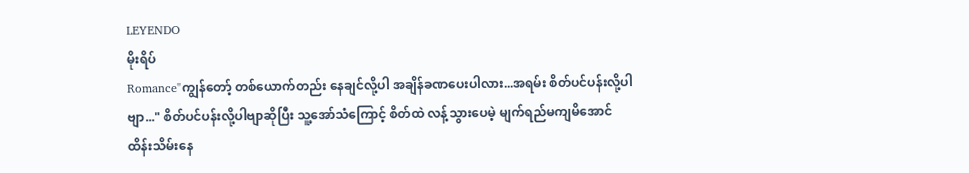LEYENDO
မိုးရိပ်
Romance"ကျွန်တော့် တစ်ယောက်တည်း နေချင်လို့ပါ အချိန်ခဏပေးပါလား...အရမ်း စိတ်ပင်ပန်းလို့ပါဗျာ..." စိတ်ပင်ပန်းလို့ပါဗျာဆိုပြီး သူ့အော်သံကြောင့် စိတ်ထဲ လန့်သွားပေမဲ့ မျက်ရည်မကျမိအောင် ထိန်းသိမ်းနေ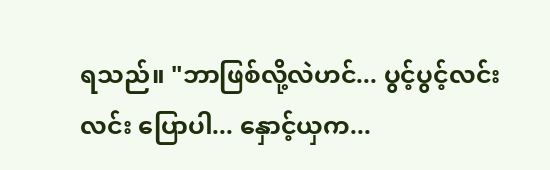ရသည်။ "ဘာဖြစ်လို့လဲဟင်... ပွင့်ပွင့်လင်းလင်း ပြောပါ... နှောင့်ယှက...